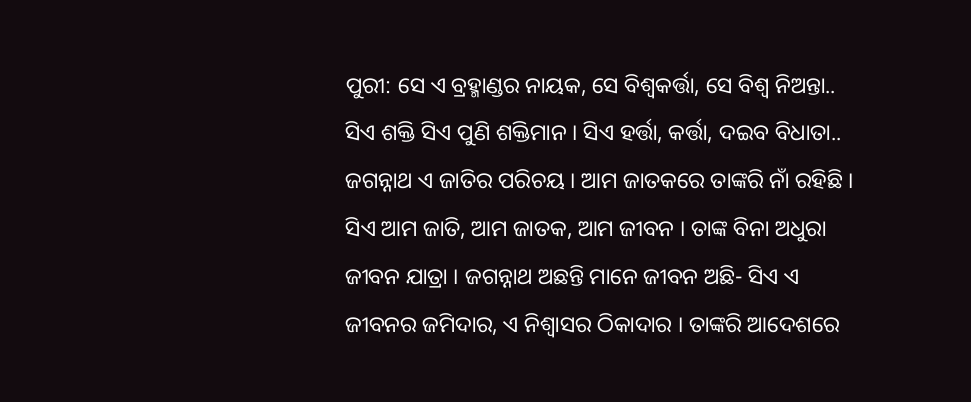ପୁରୀ: ସେ ଏ ବ୍ରହ୍ମାଣ୍ଡର ନାୟକ, ସେ ବିଶ୍ବକର୍ତ୍ତା, ସେ ବିଶ୍ବ ନିଅନ୍ତା.. ସିଏ ଶକ୍ତି ସିଏ ପୁଣି ଶକ୍ତିମାନ । ସିଏ ହର୍ତ୍ତା, କର୍ତ୍ତା, ଦଇବ ବିଧାତା.. ଜଗନ୍ନାଥ ଏ ଜାତିର ପରିଚୟ । ଆମ ଜାତକରେ ତାଙ୍କରି ନାଁ ରହିଛି । ସିଏ ଆମ ଜାତି, ଆମ ଜାତକ, ଆମ ଜୀବନ । ତାଙ୍କ ବିନା ଅଧୁରା ଜୀବନ ଯାତ୍ରା । ଜଗନ୍ନାଥ ଅଛନ୍ତି ମାନେ ଜୀବନ ଅଛି- ସିଏ ଏ ଜୀବନର ଜମିଦାର, ଏ ନିଶ୍ବାସର ଠିକାଦାର । ତାଙ୍କରି ଆଦେଶରେ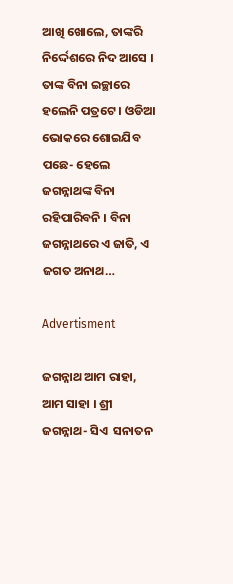ଆଖି ଖୋଲେ, ତାଙ୍କରି ନିର୍ଦ୍ଦେଶରେ ନିଦ ଆସେ । ତାଙ୍କ ବିନା ଇଚ୍ଛାରେ ହଲେନି ପତ୍ରଟେ । ଓଡିଆ ଭୋକରେ ଶୋଇଯିବ ପଛେ- ହେଲେ ଜଗନ୍ନାଥଙ୍କ ବିନା ରହିପାରିବନି । ବିନା ଜଗନ୍ନାଥରେ ଏ ଜାତି, ଏ ଜଗତ ଅନାଥ…

Advertisment

ଜଗନ୍ନାଥ ଆମ ରାହା, ଆମ ସାହା । ଶ୍ରୀ ଜଗନ୍ନାଥ- ସିଏ  ସନାତନ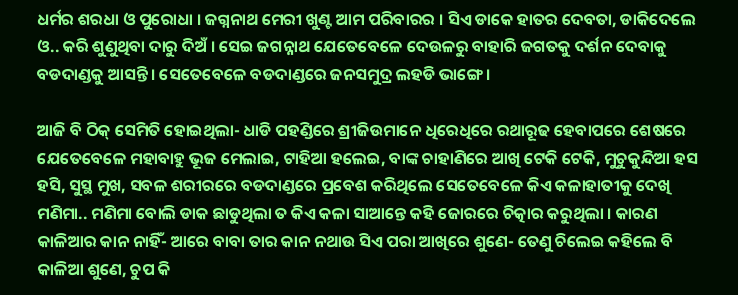ଧର୍ମର ଶରଧା ଓ ପୁରୋଧା । ଜଗ୍ନନାଥ ମେରୀ ଖୁଣ୍ଟ ଆମ ପରିବାରର । ସିଏ ଡାକେ ହାତର ଦେବତା, ଡାକିଦେଲେ ଓ.. କରି ଶୁଣୁଥିବା ଦାରୁ ଦିଅଁ । ସେଇ ଜଗନ୍ନାଥ ଯେତେବେଳେ ଦେଉଳରୁ ବାହାରି ଜଗତକୁ ଦର୍ଶନ ଦେବାକୁ ବଡଦାଣ୍ଡକୁ ଆସନ୍ତି । ସେତେବେଳେ ବଡଦାଣ୍ଡରେ ଜନସମୁଦ୍ର ଲହଡି ଭାଙ୍ଗେ ।

ଆଜି ବି ଠିକ୍ ସେମିତି ହୋଇଥିଲା- ଧାଡି ପହଣ୍ଡିରେ ଶ୍ରୀଜିଉମାନେ ଧିରେଧିରେ ରଥାରୂଢ ହେବାପରେ ଶେଷରେ ଯେତେବେଳେ ମହାବାହୁ ଭୂଜ ମେଲାଇ, ଟାହିଆ ହଲେଇ, ବାଙ୍କ ଚାହାଣିରେ ଆଖି ଟେକି ଟେକି, ମୁଚୁକୁନ୍ଦିଆ ହସ ହସି, ସୁସ୍ଥ ମୁଖ, ସବଳ ଶରୀରରେ ବଡଦାଣ୍ଡରେ ପ୍ରବେଶ କରିଥିଲେ ସେତେବେଳେ କିଏ କଳାହାତୀକୁ ଦେଖି ମଣିମା.. ମଣିମା ବୋଲି ଡାକ ଛାଡୁଥିଲା ତ କିଏ କଳା ସାଆନ୍ତେ କହି ଜୋରରେ ଚିତ୍କାର କରୁଥିଲା । କାରଣ କାଳିଆର କାନ ନାହିଁ- ଆରେ ବାବା ତାର କାନ ନଥାଉ ସିଏ ପରା ଆଖିରେ ଶୁଣେ- ତେଣୁ ଚିଲେଇ କହିଲେ ବି କାଳିଆ ଶୁଣେ, ଚୁପ କି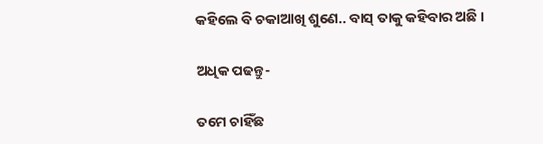କହିଲେ ବି ଚକାଆଖି ଶୁଣେ.. ବାସ୍ ତାକୁ କହିବାର ଅଛି ।

ଅଧିକ ପଢନ୍ତୁ-

ତମେ ଚାହିଁଛ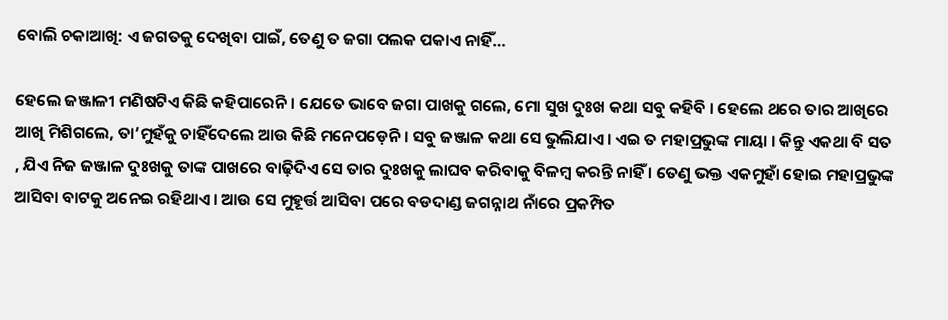ବୋଲି ଚକାଆଖି: ଏ ଜଗତକୁ ଦେଖିବା ପାଇଁ, ତେଣୁ ତ ଜଗା ପଲକ ପକାଏ ନାହିଁ…

ହେଲେ ଜଞ୍ଜାଳୀ ମଣିଷଟିଏ କିଛି କହିପାରେନି । ଯେତେ ଭାବେ ଜଗା ପାଖକୁ ଗଲେ, ମୋ ସୁଖ ଦୁଃଖ କଥା ସବୁ କହିବି । ହେଲେ ଥରେ ତାର ଆଖିରେ ଆଖି ମିଶିଗଲେ, ତା’ମୁହଁକୁ ଚାହିଁଦେଲେ ଆଉ କିଛି ମନେପଡ଼େନି । ସବୁ ଜଞ୍ଜାଳ କଥା ସେ ଭୁଲିଯାଏ । ଏଇ ତ ମହାପ୍ରଭୁଙ୍କ ମାୟା । କିନ୍ତୁ ଏକଥା ବି ସତ , ଯିଏ ନିଜ ଜଞ୍ଜାଳ ଦୁଃଖକୁ ତାଙ୍କ ପାଖରେ ବାଢ଼ିଦିଏ ସେ ତାର ଦୁଃଖକୁ ଲାଘବ କରିବାକୁ ବିଳମ୍ବ କରନ୍ତି ନାହିଁ । ତେଣୁ ଭକ୍ତ ଏକମୁହାଁ ହୋଇ ମହାପ୍ରଭୁଙ୍କ ଆସିବା ବାଟକୁ ଅନେଇ ରହିଥାଏ । ଆଉ ସେ ମୁହୂର୍ତ୍ତ ଆସିବା ପରେ ବଡଦାଣ୍ଡ ଜଗନ୍ନାଥ ନାଁରେ ପ୍ରକମ୍ପିତ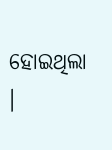ହୋଇଥିଲା ।